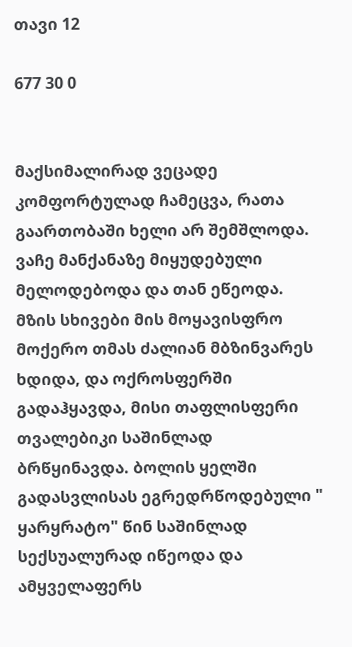თავი 12

677 30 0


მაქსიმალირად ვეცადე კომფორტულად ჩამეცვა, რათა გაართობაში ხელი არ შემშლოდა.
ვაჩე მანქანაზე მიყუდებული მელოდებოდა და თან ეწეოდა. მზის სხივები მის მოყავისფრო მოქერო თმას ძალიან მბზინვარეს ხდიდა, და ოქროსფერში გადაჰყავდა, მისი თაფლისფერი თვალებიკი საშინლად ბრწყინავდა. ბოლის ყელში გადასვლისას ეგრედრწოდებული " ყარყრატო" წინ საშინლად სექსუალურად იწეოდა და ამყველაფერს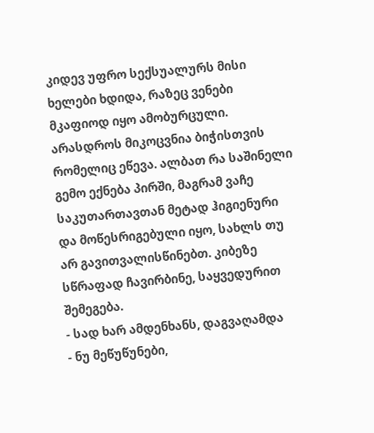კიდევ უფრო სექსუალურს მისი ხელები ხდიდა, რაზეც ვენები მკაფიოდ იყო ამობურცული. არასდროს მიკოცვნია ბიჭისთვის რომელიც ეწევა. ალბათ რა საშინელი გემო ექნება პირში, მაგრამ ვაჩე საკუთართავთან მეტად ჰიგიენური და მოწესრიგებული იყო, სახლს თუ არ გავითვალისწინებთ. კიბეზე სწრაფად ჩავირბინე, საყვედურით შემეგება.
- სად ხარ ამდენხანს, დაგვაღამდა
- ნუ მეწუწუნები,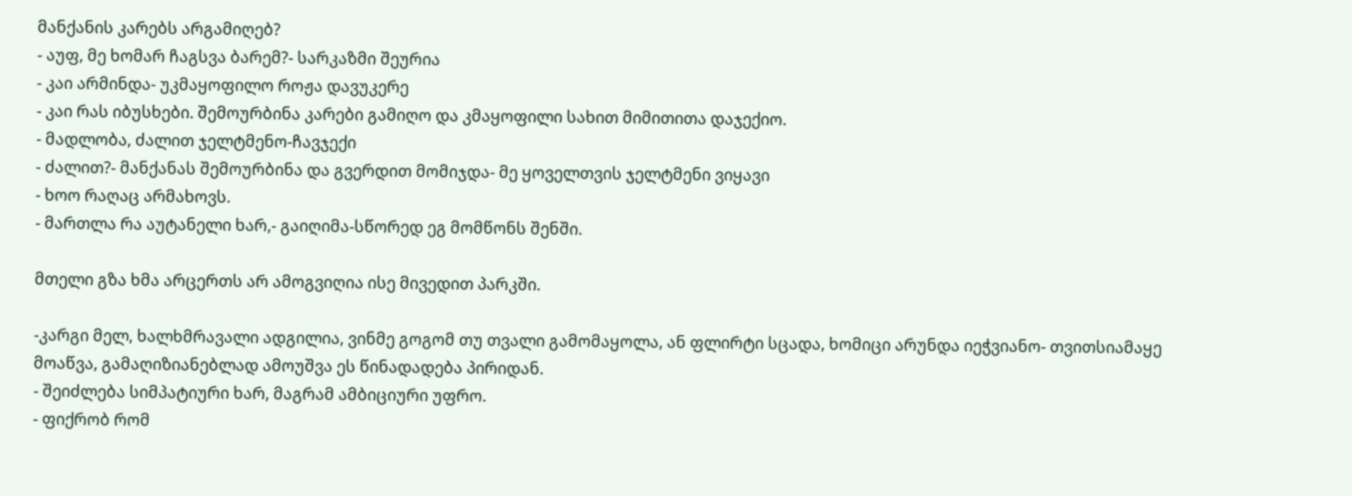მანქანის კარებს არგამიღებ?
- აუფ, მე ხომარ ჩაგსვა ბარემ?- სარკაზმი შეურია
- კაი არმინდა- უკმაყოფილო როჟა დავუკერე
- კაი რას იბუსხები. შემოურბინა კარები გამიღო და კმაყოფილი სახით მიმითითა დაჯექიო.
- მადლობა, ძალით ჯელტმენო-ჩავჯექი
- ძალით?- მანქანას შემოურბინა და გვერდით მომიჯდა- მე ყოველთვის ჯელტმენი ვიყავი
- ხოო რაღაც არმახოვს.
- მართლა რა აუტანელი ხარ,- გაიღიმა-სწორედ ეგ მომწონს შენში.

მთელი გზა ხმა არცერთს არ ამოგვიღია ისე მივედით პარკში.

-კარგი მელ, ხალხმრავალი ადგილია, ვინმე გოგომ თუ თვალი გამომაყოლა, ან ფლირტი სცადა, ხომიცი არუნდა იეჭვიანო- თვითსიამაყე მოაწვა, გამაღიზიანებლად ამოუშვა ეს წინადადება პირიდან.
- შეიძლება სიმპატიური ხარ, მაგრამ ამბიციური უფრო.
- ფიქრობ რომ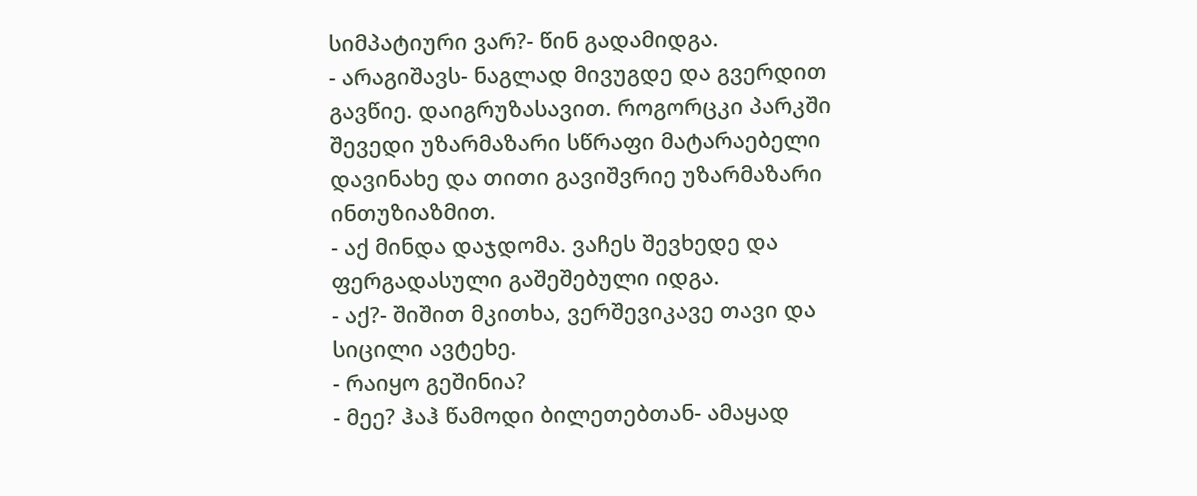სიმპატიური ვარ?- წინ გადამიდგა.
- არაგიშავს- ნაგლად მივუგდე და გვერდით გავწიე. დაიგრუზასავით. როგორცკი პარკში შევედი უზარმაზარი სწრაფი მატარაებელი დავინახე და თითი გავიშვრიე უზარმაზარი ინთუზიაზმით.
- აქ მინდა დაჯდომა. ვაჩეს შევხედე და ფერგადასული გაშეშებული იდგა.
- აქ?- შიშით მკითხა, ვერშევიკავე თავი და სიცილი ავტეხე.
- რაიყო გეშინია?
- მეე? ჰაჰ წამოდი ბილეთებთან- ამაყად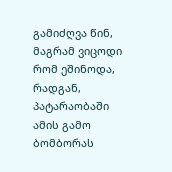გამიძღვა წინ, მაგრამ ვიცოდი რომ ეშინოდა, რადგან, პატარაობაში ამის გამო ბომბორას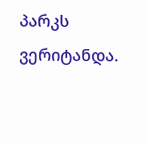პარკს ვერიტანდა.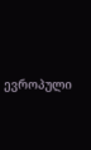ევროპული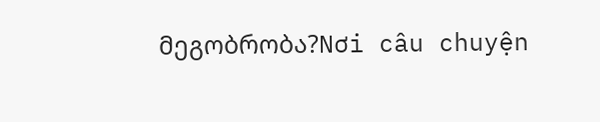მეგობრობა?Nơi câu chuyện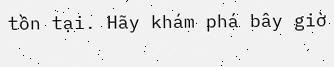tồn tại. Hãy khám phá bây giờ